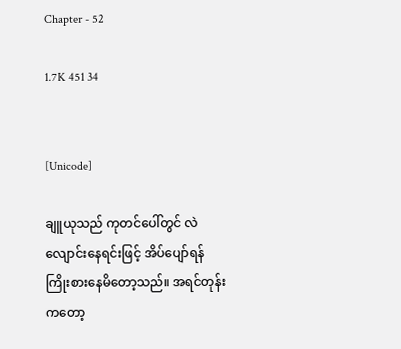Chapter - 52

1.7K 451 34


[Unicode]

ချူယုသည် ကုတင်ပေါ်တွင် လဲလျောင်းနေရင်းဖြင့် အိပ်ပျော်ရန် ကြိုးစားနေမိတော့သည်။ အရင်တုန်းကတော့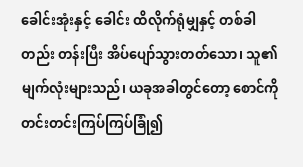ခေါင်းအုံးနှင့် ခေါင်း ထိလိုက်ရုံမျှနှင့် တစ်ခါတည်း တန်းပြီး အိပ်ပျော်သွားတတ်သော၊ သူ၏ မျက်လုံးများသည်၊ ယခုအခါတွင်တော့ စောင်ကို တင်းတင်းကြပ်ကြပ်ခြုံ၍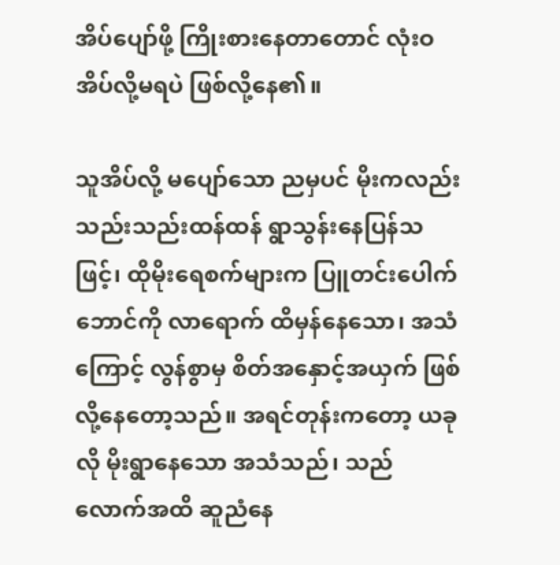အိပ်ပျော်ဖို့ ကြိုးစားနေတာတောင် လုံးဝ အိပ်လို့မရပဲ ဖြစ်လို့နေ၏။

သူအိပ်လို့ မပျော်သော ညမှပင် မိုးကလည်း သည်းသည်းထန်ထန် ရွာသွန်းနေပြန်သဖြင့်၊ ထိုမိုးရေစက်များက ပြူတင်းပေါက်ဘောင်ကို လာရောက် ထိမှန်နေသော၊ အသံကြောင့် လွန်စွာမှ စိတ်အနှောင့်အယှက် ဖြစ်လို့နေတော့သည်။ အရင်တုန်းကတော့ ယခုလို မိုးရွာနေသော အသံသည်၊ သည်လောက်အထိ ဆူညံနေ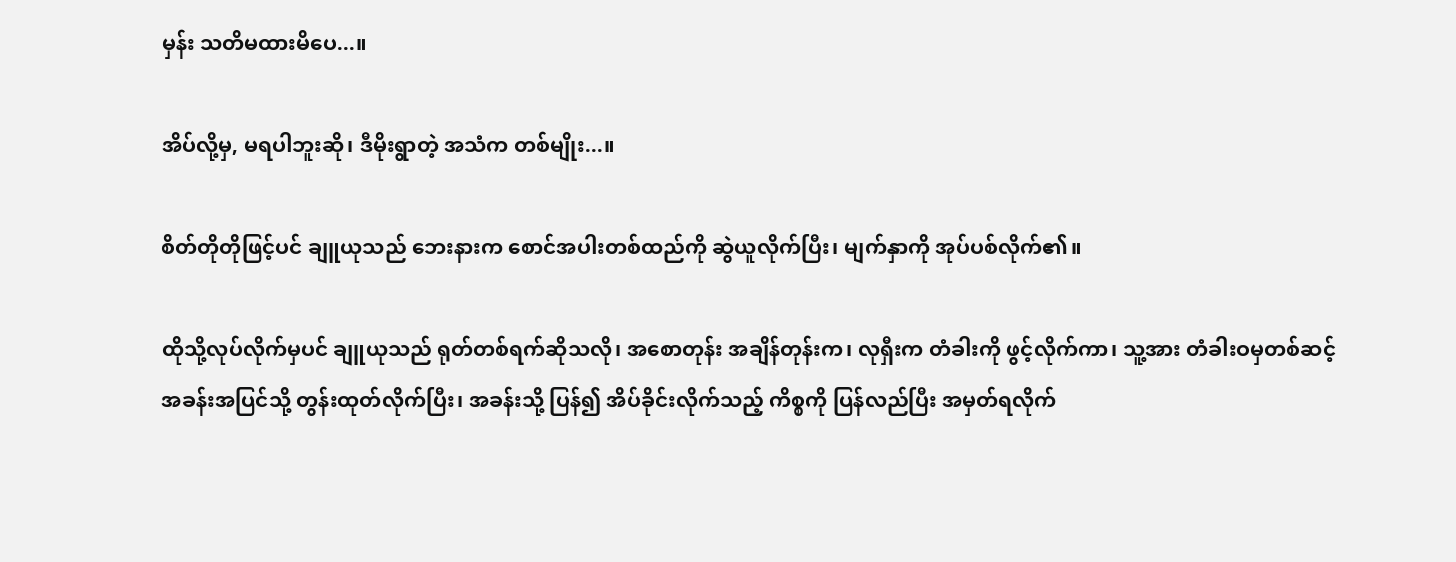မှန်း သတိမထားမိပေ...။

အိပ်လို့မှ, မရပါဘူးဆို၊ ဒီမိုးရွာတဲ့ အသံက တစ်မျိုး...။

စိတ်တိုတိုဖြင့်ပင် ချူယုသည် ဘေးနားက စောင်အပါးတစ်ထည်ကို ဆွဲယူလိုက်ပြီး၊ မျက်နှာကို အုပ်ပစ်လိုက်၏။

ထိုသို့လုပ်လိုက်မှပင် ချူယုသည် ရုတ်တစ်ရက်ဆိုသလို၊ အစောတုန်း အချိန်တုန်းက၊ လုရှီးက တံခါးကို ဖွင့်လိုက်ကာ၊ သူ့အား တံခါးဝမှတစ်ဆင့် အခန်းအပြင်သို့ တွန်းထုတ်လိုက်ပြီး၊ အခန်းသို့ ပြန်၍ အိပ်ခိုင်းလိုက်သည့် ကိစ္စကို ပြန်လည်ပြီး အမှတ်ရလိုက်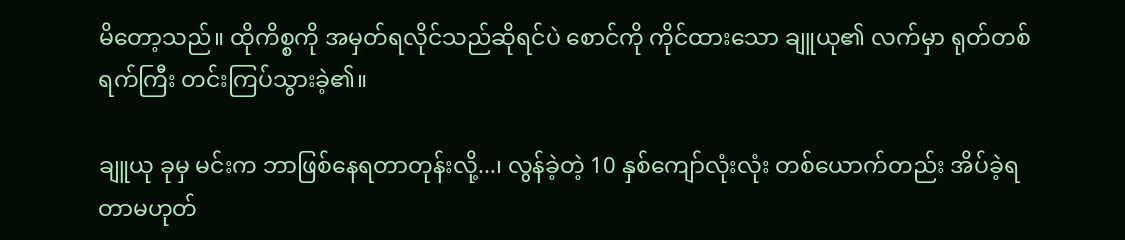မိတော့သည်။ ထိုကိစ္စကို အမှတ်ရလိုင်သည်ဆိုရင်ပဲ စောင်ကို ကိုင်ထားသော ချူယု၏ လက်မှာ ရုတ်တစ်ရက်ကြီး တင်းကြပ်သွားခဲ့၏။

ချူယု ခုမှ မင်းက ဘာဖြစ်နေရတာတုန်းလို့...၊ လွန်ခဲ့တဲ့ 10 နှစ်ကျော်လုံးလုံး တစ်ယောက်တည်း အိပ်ခဲ့ရတာမဟုတ်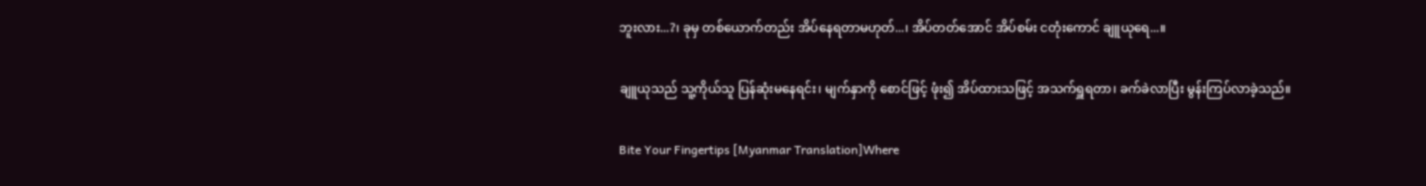ဘူးလား...?၊ ခုမှ တစ်ယောက်တည်း အိပ်နေရတာမဟုတ်...၊ အိပ်တတ်အောင် အိပ်စမ်း ငတုံးကောင် ချူယုရေ...။

ချူယုသည် သူ့ကိုယ်သူ ပြန်ဆုံးမနေရင်း၊ မျက်နှာကို စောင်ဖြင့် ဖုံး၍ အိပ်ထားသဖြင့် အသက်ရှူရတာ၊ ခက်ခဲလာပြီး မွန်းကြပ်လာခဲ့သည်။

Bite Your Fingertips [Myanmar Translation]Where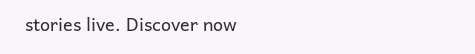stories live. Discover now